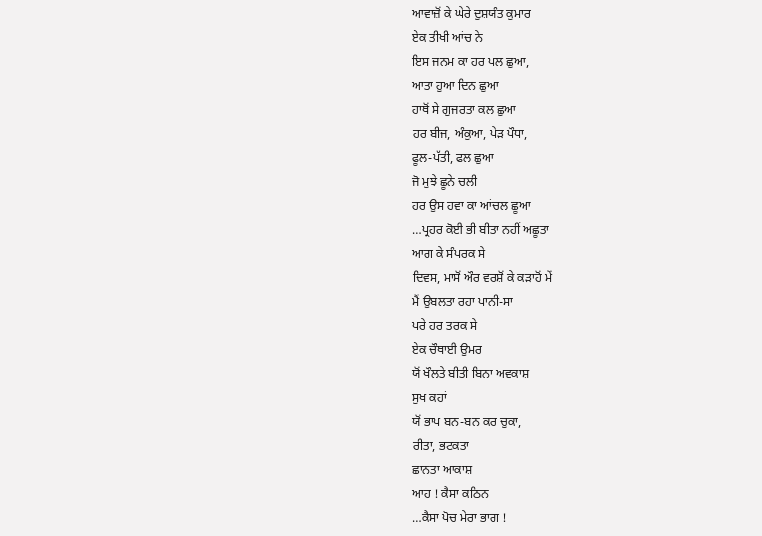ਆਵਾਜ਼ੋਂ ਕੇ ਘੇਰੇ ਦੁਸ਼ਯੰਤ ਕੁਮਾਰ
ਏਕ ਤੀਖੀ ਆਂਚ ਨੇ
ਇਸ ਜਨਮ ਕਾ ਹਰ ਪਲ ਛੁਆ,
ਆਤਾ ਹੁਆ ਦਿਨ ਛੁਆ
ਹਾਥੋਂ ਸੇ ਗੁਜਰਤਾ ਕਲ ਛੁਆ
ਹਰ ਬੀਜ, ਅੰਕੁਆ, ਪੇੜ ਪੌਧਾ,
ਫੂਲ-ਪੱਤੀ, ਫਲ ਛੁਆ
ਜੋ ਮੁਝੇ ਛੂਨੇ ਚਲੀ
ਹਰ ਉਸ ਹਵਾ ਕਾ ਆਂਚਲ ਛੂਆ
…ਪ੍ਰਹਰ ਕੋਈ ਭੀ ਬੀਤਾ ਨਹੀਂ ਅਛੂਤਾ
ਆਗ ਕੇ ਸੰਪਰਕ ਸੇ
ਦਿਵਸ, ਮਾਸੋਂ ਔਰ ਵਰਸ਼ੋਂ ਕੇ ਕੜਾਹੋਂ ਮੇਂ
ਮੈਂ ਉਬਲਤਾ ਰਹਾ ਪਾਨੀ-ਸਾ
ਪਰੇ ਹਰ ਤਰਕ ਸੇ
ਏਕ ਚੌਥਾਈ ਉਮਰ
ਯੋਂ ਖੌਲਤੇ ਬੀਤੀ ਬਿਨਾ ਅਵਕਾਸ਼
ਸੁਖ ਕਹਾਂ
ਯੋਂ ਭਾਪ ਬਨ-ਬਨ ਕਰ ਚੁਕਾ,
ਰੀਤਾ, ਭਟਕਤਾ
ਛਾਨਤਾ ਆਕਾਸ਼
ਆਹ ! ਕੈਸਾ ਕਠਿਨ
…ਕੈਸਾ ਪੋਚ ਮੇਰਾ ਭਾਗ !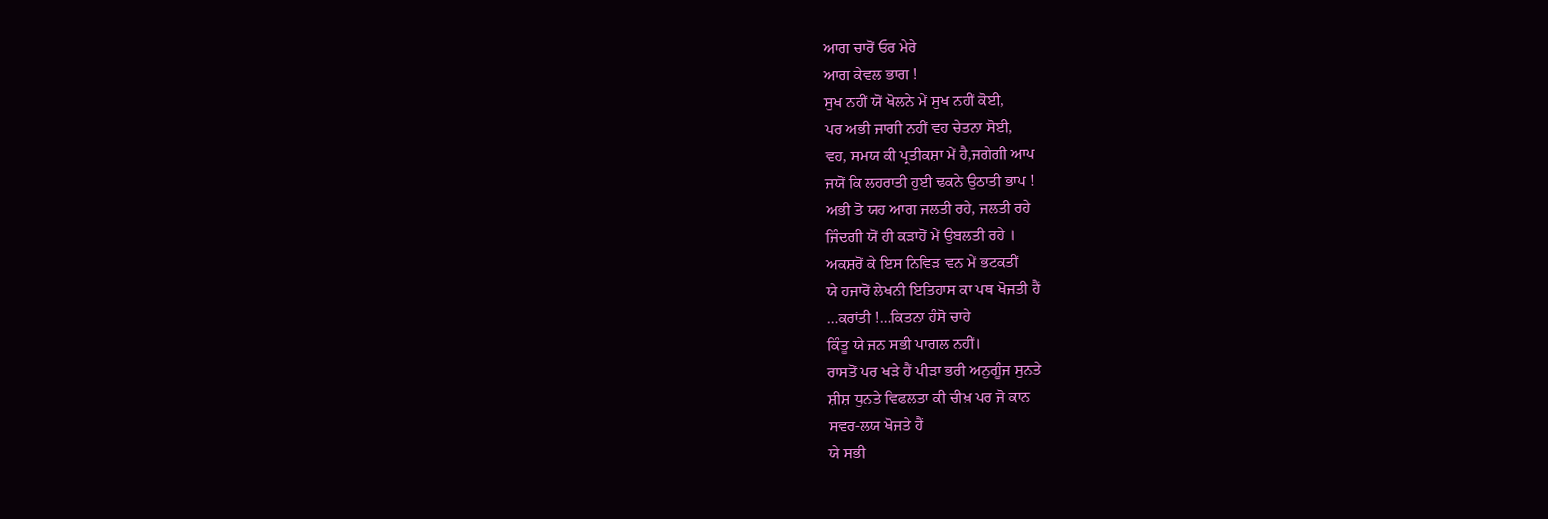ਆਗ ਚਾਰੋਂ ਓਰ ਮੇਰੇ
ਆਗ ਕੇਵਲ ਭਾਗ !
ਸੁਖ ਨਹੀਂ ਯੋਂ ਖੋਲਨੇ ਮੇਂ ਸੁਖ ਨਹੀਂ ਕੋਈ,
ਪਰ ਅਭੀ ਜਾਗੀ ਨਹੀਂ ਵਹ ਚੇਤਨਾ ਸੋਈ,
ਵਹ, ਸਮਯ ਕੀ ਪ੍ਰਤੀਕਸ਼ਾ ਮੇਂ ਹੈ,ਜਗੇਗੀ ਆਪ
ਜਯੋਂ ਕਿ ਲਹਰਾਤੀ ਹੁਈ ਢਕਨੇ ਉਠਾਤੀ ਭਾਪ !
ਅਭੀ ਤੋ ਯਹ ਆਗ ਜਲਤੀ ਰਹੇ, ਜਲਤੀ ਰਹੇ
ਜਿੰਦਗੀ ਯੋਂ ਹੀ ਕੜਾਹੋਂ ਮੇਂ ਉਬਲਤੀ ਰਹੇ ।
ਅਕਸ਼ਰੋਂ ਕੇ ਇਸ ਨਿਵਿੜ ਵਨ ਮੇਂ ਭਟਕਤੀਂ
ਯੇ ਹਜਾਰੋਂ ਲੇਖਨੀ ਇਤਿਹਾਸ ਕਾ ਪਥ ਖੋਜਤੀ ਹੈਂ
…ਕਰਾਂਤੀ !…ਕਿਤਨਾ ਹੰਸੋ ਚਾਹੇ
ਕਿੰਤੂ ਯੇ ਜਨ ਸਭੀ ਪਾਗਲ ਨਹੀਂ।
ਰਾਸਤੋਂ ਪਰ ਖੜੇ ਹੈਂ ਪੀੜਾ ਭਰੀ ਅਨੁਗੂੰਜ ਸੁਨਤੇ
ਸ਼ੀਸ਼ ਧੁਨਤੇ ਵਿਫਲਤਾ ਕੀ ਚੀਖ਼ ਪਰ ਜੋ ਕਾਨ
ਸਵਰ-ਲਯ ਖੋਜਤੇ ਹੈਂ
ਯੇ ਸਭੀ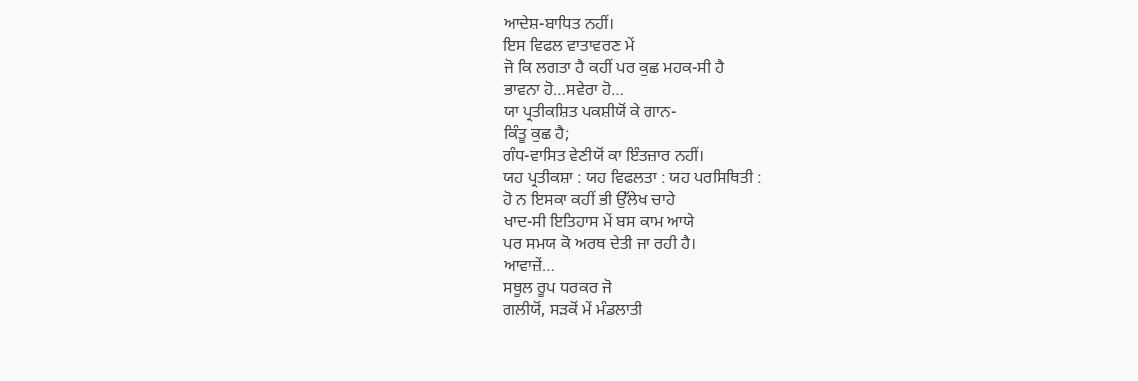ਆਦੇਸ਼-ਬਾਧਿਤ ਨਹੀਂ।
ਇਸ ਵਿਫਲ ਵਾਤਾਵਰਣ ਮੇਂ
ਜੋ ਕਿ ਲਗਤਾ ਹੈ ਕਹੀਂ ਪਰ ਕੁਛ ਮਹਕ-ਸੀ ਹੈ
ਭਾਵਨਾ ਹੋ…ਸਵੇਰਾ ਹੋ…
ਯਾ ਪ੍ਰਤੀਕਸ਼ਿਤ ਪਕਸ਼ੀਯੋਂ ਕੇ ਗਾਨ-
ਕਿੰਤੂ ਕੁਛ ਹੈ;
ਗੰਧ-ਵਾਸਿਤ ਵੇਣੀਯੋਂ ਕਾ ਇੰਤਜ਼ਾਰ ਨਹੀਂ।
ਯਹ ਪ੍ਰਤੀਕਸ਼ਾ : ਯਹ ਵਿਫਲਤਾ : ਯਹ ਪਰਸਿਥਿਤੀ :
ਹੋ ਨ ਇਸਕਾ ਕਹੀਂ ਭੀ ਉੱਲੇਖ ਚਾਹੇ
ਖਾਦ-ਸੀ ਇਤਿਹਾਸ ਮੇਂ ਬਸ ਕਾਮ ਆਯੇ
ਪਰ ਸਮਯ ਕੋ ਅਰਥ ਦੇਤੀ ਜਾ ਰਹੀ ਹੈ।
ਆਵਾਜ਼ੇਂ…
ਸਥੂਲ ਰੂਪ ਧਰਕਰ ਜੋ
ਗਲੀਯੋਂ, ਸੜਕੋਂ ਮੇਂ ਮੰਡਲਾਤੀ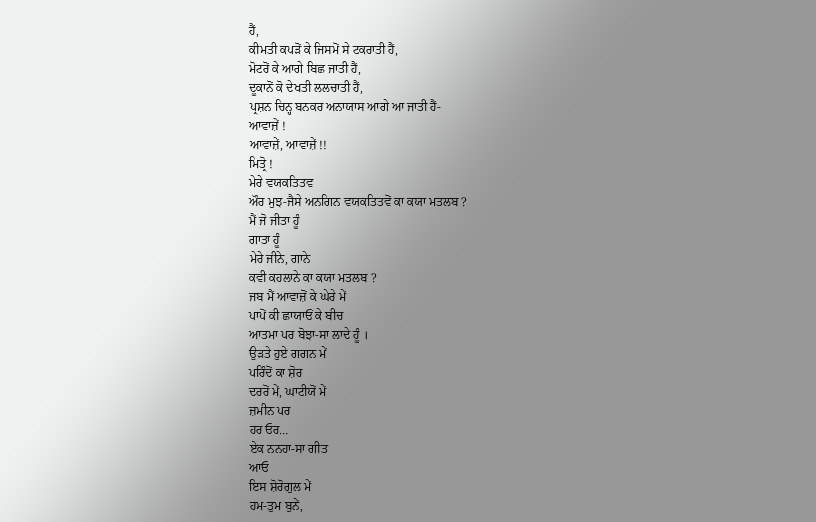ਹੈਂ,
ਕੀਮਤੀ ਕਪੜੋਂ ਕੇ ਜਿਸਮੋਂ ਸੇ ਟਕਰਾਤੀ ਹੈਂ,
ਮੋਟਰੋਂ ਕੇ ਆਗੇ ਬਿਛ ਜਾਤੀ ਹੈਂ,
ਦੂਕਾਨੋਂ ਕੋ ਦੇਖਤੀ ਲਲਚਾਤੀ ਹੈਂ,
ਪ੍ਰਸ਼ਨ ਚਿਨ੍ਹ ਬਨਕਰ ਅਨਾਯਾਸ ਆਗੇ ਆ ਜਾਤੀ ਹੈਂ-
ਆਵਾਜ਼ੇਂ !
ਆਵਾਜ਼ੇਂ, ਆਵਾਜ਼ੇਂ !!
ਮਿਤ੍ਰੋ !
ਮੇਰੇ ਵਯਕਤਿਤਵ
ਔਰ ਮੁਝ-ਜੈਸੇ ਅਨਗਿਨ ਵਯਕਤਿਤਵੋਂ ਕਾ ਕਯਾ ਮਤਲਬ ?
ਮੈਂ ਜੋ ਜੀਤਾ ਹੂੰ
ਗਾਤਾ ਹੂੰ
ਮੇਰੇ ਜੀਨੇ, ਗਾਨੇ
ਕਵੀ ਕਹਲਾਨੇ ਕਾ ਕਯਾ ਮਤਲਬ ?
ਜਬ ਮੈਂ ਆਵਾਜ਼ੋਂ ਕੇ ਘੇਰੇ ਮੇਂ
ਪਾਪੋਂ ਕੀ ਛਾਯਾਓਂ ਕੇ ਬੀਚ
ਆਤਮਾ ਪਰ ਬੋਝਾ-ਸਾ ਲਾਦੇ ਹੂੰ ।
ਉੜਤੇ ਹੁਏ ਗਗਨ ਮੇਂ
ਪਰਿੰਦੋਂ ਕਾ ਸ਼ੋਰ
ਦਰਰੋਂ ਮੇਂ, ਘਾਟੀਯੋਂ ਮੇਂ
ਜ਼ਮੀਨ ਪਰ
ਹਰ ਓਰ…
ਏਕ ਨਨਹਾ-ਸਾ ਗੀਤ
ਆਓ
ਇਸ ਸ਼ੋਰੋਗੁਲ ਮੇਂ
ਹਮ-ਤੁਮ ਬੁਨੇਂ,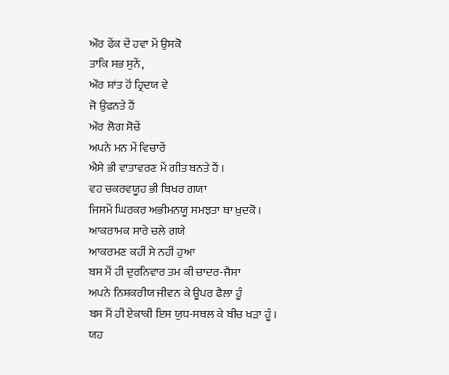ਔਰ ਫੇਂਕ ਦੇਂ ਹਵਾ ਮੇਂ ਉਸਕੋ
ਤਾਕਿ ਸਭ ਸੁਨੇਂ,
ਔਰ ਸ਼ਾਂਤ ਹੋਂ ਹ੍ਰਿਦਯ ਵੇ
ਜੋ ਉਫਨਤੇ ਹੈਂ
ਔਰ ਲੋਗ ਸੋਚੇਂ
ਅਪਨੇ ਮਨ ਮੇਂ ਵਿਚਾਰੇਂ
ਐਸੇ ਭੀ ਵਾਤਾਵਰਣ ਮੇਂ ਗੀਤ ਬਨਤੇ ਹੈਂ ।
ਵਹ ਚਕਰਵਯੂਹ ਭੀ ਬਿਖਰ ਗਯਾ
ਜਿਸਮੇਂ ਘਿਰਕਰ ਅਭੀਮਨਯੂ ਸਮਝਤਾ ਥਾ ਖ਼ੁਦਕੋ ।
ਆਕਰਾਮਕ ਸਾਰੇ ਚਲੇ ਗਯੇ
ਆਕਰਮਣ ਕਹੀਂ ਸੇ ਨਹੀਂ ਹੁਆ
ਬਸ ਮੈਂ ਹੀ ਦੁਰਨਿਵਾਰ ਤਮ ਕੀ ਚਾਦਰ-ਜੈਸਾ
ਅਪਨੇ ਨਿਸ਼ਕਰੀਯ ਜੀਵਨ ਕੇ ਊਪਰ ਫੈਲਾ ਹੂੰ
ਬਸ ਮੈਂ ਹੀ ਏਕਾਕੀ ਇਸ ਯੁਧ-ਸਥਲ ਕੇ ਬੀਚ ਖੜਾ ਹੂੰ ।
ਯਹ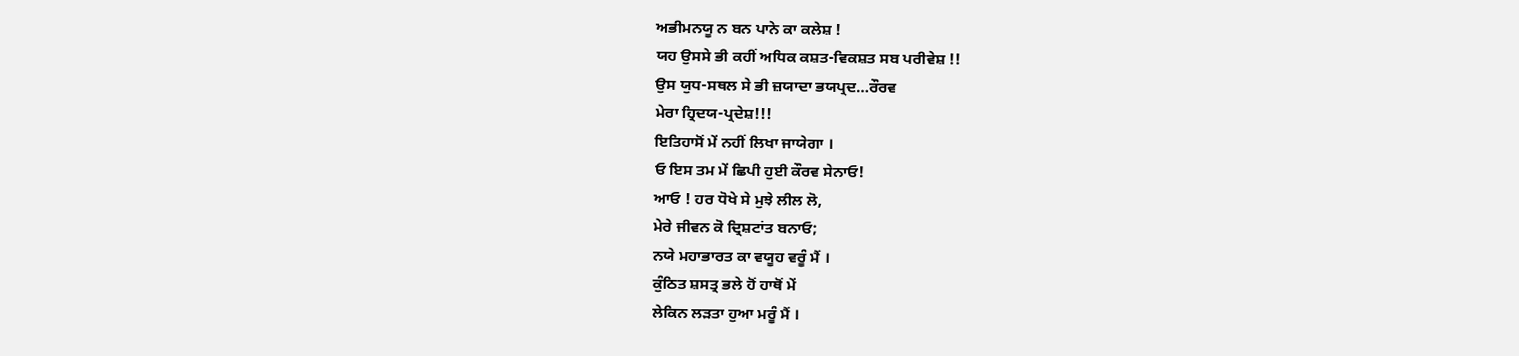ਅਭੀਮਨਯੂ ਨ ਬਨ ਪਾਨੇ ਕਾ ਕਲੇਸ਼ !
ਯਹ ਉਸਸੇ ਭੀ ਕਹੀਂ ਅਧਿਕ ਕਸ਼ਤ-ਵਿਕਸ਼ਤ ਸਬ ਪਰੀਵੇਸ਼ !!
ਉਸ ਯੁਧ-ਸਥਲ ਸੇ ਭੀ ਜ਼ਯਾਦਾ ਭਯਪ੍ਰਦ…ਰੌਰਵ
ਮੇਰਾ ਹ੍ਰਿਦਯ-ਪ੍ਰਦੇਸ਼!!!
ਇਤਿਹਾਸੋਂ ਮੇਂ ਨਹੀਂ ਲਿਖਾ ਜਾਯੇਗਾ ।
ਓ ਇਸ ਤਮ ਮੇਂ ਛਿਪੀ ਹੁਈ ਕੌਰਵ ਸੇਨਾਓ!
ਆਓ ! ਹਰ ਧੋਖੇ ਸੇ ਮੁਝੇ ਲੀਲ ਲੋ,
ਮੇਰੇ ਜੀਵਨ ਕੋ ਦ੍ਰਿਸ਼ਟਾਂਤ ਬਨਾਓ;
ਨਯੇ ਮਹਾਭਾਰਤ ਕਾ ਵਯੂਹ ਵਰੂੰ ਮੈਂ ।
ਕੁੰਠਿਤ ਸ਼ਸਤ੍ਰ ਭਲੇ ਹੋਂ ਹਾਥੋਂ ਮੇਂ
ਲੇਕਿਨ ਲੜਤਾ ਹੁਆ ਮਰੂੰ ਮੈਂ ।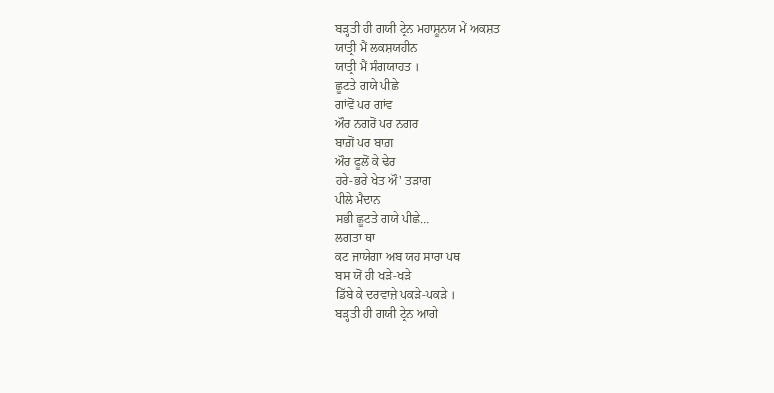ਬੜ੍ਹਤੀ ਹੀ ਗਯੀ ਟ੍ਰੇਨ ਮਹਾਸ਼ੂਨਯ ਮੇਂ ਅਕਸ਼ਤ
ਯਾਤ੍ਰੀ ਮੈਂ ਲਕਸ਼ਯਹੀਨ
ਯਾਤ੍ਰੀ ਮੈਂ ਸੰਗਯਾਹਤ ।
ਛੂਟਤੇ ਗਯੇ ਪੀਛੇ
ਗਾਂਵੋਂ ਪਰ ਗਾਂਵ
ਔਰ ਨਗਰੋਂ ਪਰ ਨਗਰ
ਬਾਗ਼ੋਂ ਪਰ ਬਾਗ਼
ਔਰ ਫੂਲੋਂ ਕੇ ਢੇਰ
ਹਰੇ-ਭਰੇ ਖੇਤ ਔ' ਤੜਾਗ
ਪੀਲੇ ਮੈਦਾਨ
ਸਭੀ ਛੂਟਤੇ ਗਯੇ ਪੀਛੇ…
ਲਗਤਾ ਥਾ
ਕਟ ਜਾਯੇਗਾ ਅਬ ਯਹ ਸਾਰਾ ਪਥ
ਬਸ ਯੋਂ ਹੀ ਖੜੇ-ਖੜੇ
ਡਿੱਬੇ ਕੇ ਦਰਵਾਜ਼ੇ ਪਕੜੇ-ਪਕੜੇ ।
ਬੜ੍ਹਤੀ ਹੀ ਗਯੀ ਟ੍ਰੇਨ ਆਗੇ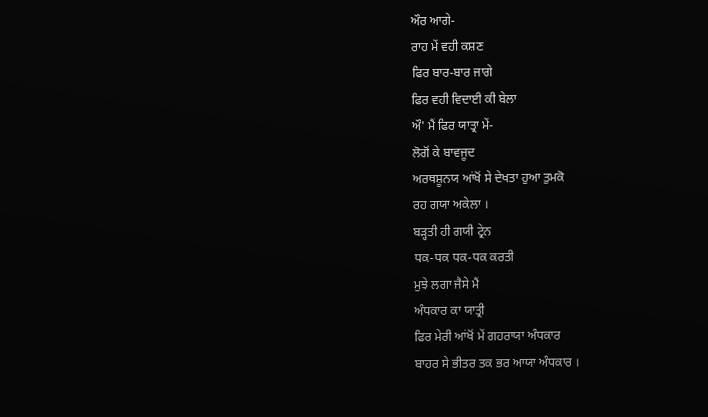ਔਰ ਆਗੇ-
ਰਾਹ ਮੇਂ ਵਹੀ ਕਸ਼ਣ
ਫਿਰ ਬਾਰ-ਬਾਰ ਜਾਗੇ
ਫਿਰ ਵਹੀ ਵਿਦਾਈ ਕੀ ਬੇਲਾ
ਔ' ਮੈਂ ਫਿਰ ਯਾਤ੍ਰਾ ਮੇਂ-
ਲੋਗੋਂ ਕੇ ਬਾਵਜੂਦ
ਅਰਥਸ਼ੂਨਯ ਆਂਖੋਂ ਸੇ ਦੇਖਤਾ ਹੁਆ ਤੁਮਕੋ
ਰਹ ਗਯਾ ਅਕੇਲਾ ।
ਬੜ੍ਹਤੀ ਹੀ ਗਯੀ ਟ੍ਰੇਨ
ਧਕ-ਧਕ ਧਕ-ਧਕ ਕਰਤੀ
ਮੁਝੇ ਲਗਾ ਜੈਸੇ ਮੈਂ
ਅੰਧਕਾਰ ਕਾ ਯਾਤ੍ਰੀ
ਫਿਰ ਮੇਰੀ ਆਂਖੋਂ ਮੇਂ ਗਹਰਾਯਾ ਅੰਧਕਾਰ
ਬਾਹਰ ਸੇ ਭੀਤਰ ਤਕ ਭਰ ਆਯਾ ਅੰਧਕਾਰ ।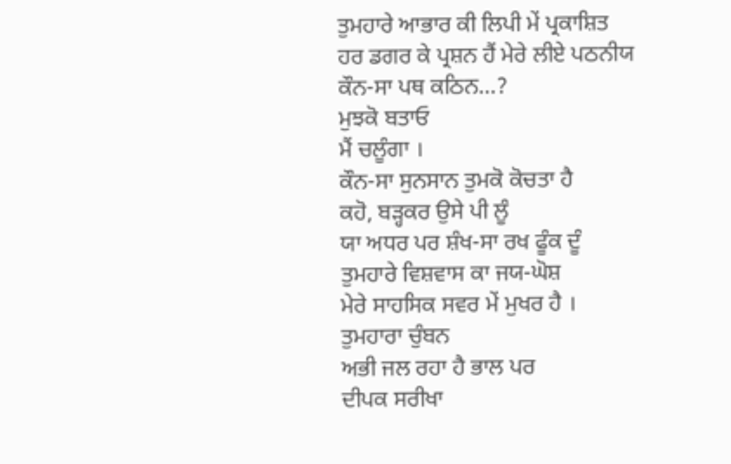ਤੁਮਹਾਰੇ ਆਭਾਰ ਕੀ ਲਿਪੀ ਮੇਂ ਪ੍ਰਕਾਸ਼ਿਤ
ਹਰ ਡਗਰ ਕੇ ਪ੍ਰਸ਼ਨ ਹੈਂ ਮੇਰੇ ਲੀਏ ਪਠਨੀਯ
ਕੌਨ-ਸਾ ਪਥ ਕਠਿਨ…?
ਮੁਝਕੋ ਬਤਾਓ
ਮੈਂ ਚਲੂੰਗਾ ।
ਕੌਨ-ਸਾ ਸੁਨਸਾਨ ਤੁਮਕੋ ਕੋਚਤਾ ਹੈ
ਕਹੋ, ਬੜ੍ਹਕਰ ਉਸੇ ਪੀ ਲੂੰ
ਯਾ ਅਧਰ ਪਰ ਸ਼ੰਖ-ਸਾ ਰਖ ਫੂੰਕ ਦੂੰ
ਤੁਮਹਾਰੇ ਵਿਸ਼ਵਾਸ ਕਾ ਜਯ-ਘੋਸ਼
ਮੇਰੇ ਸਾਹਸਿਕ ਸਵਰ ਮੇਂ ਮੁਖਰ ਹੈ ।
ਤੁਮਹਾਰਾ ਚੁੰਬਨ
ਅਭੀ ਜਲ ਰਹਾ ਹੈ ਭਾਲ ਪਰ
ਦੀਪਕ ਸਰੀਖਾ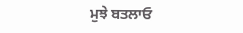ਮੁਝੇ ਬਤਲਾਓ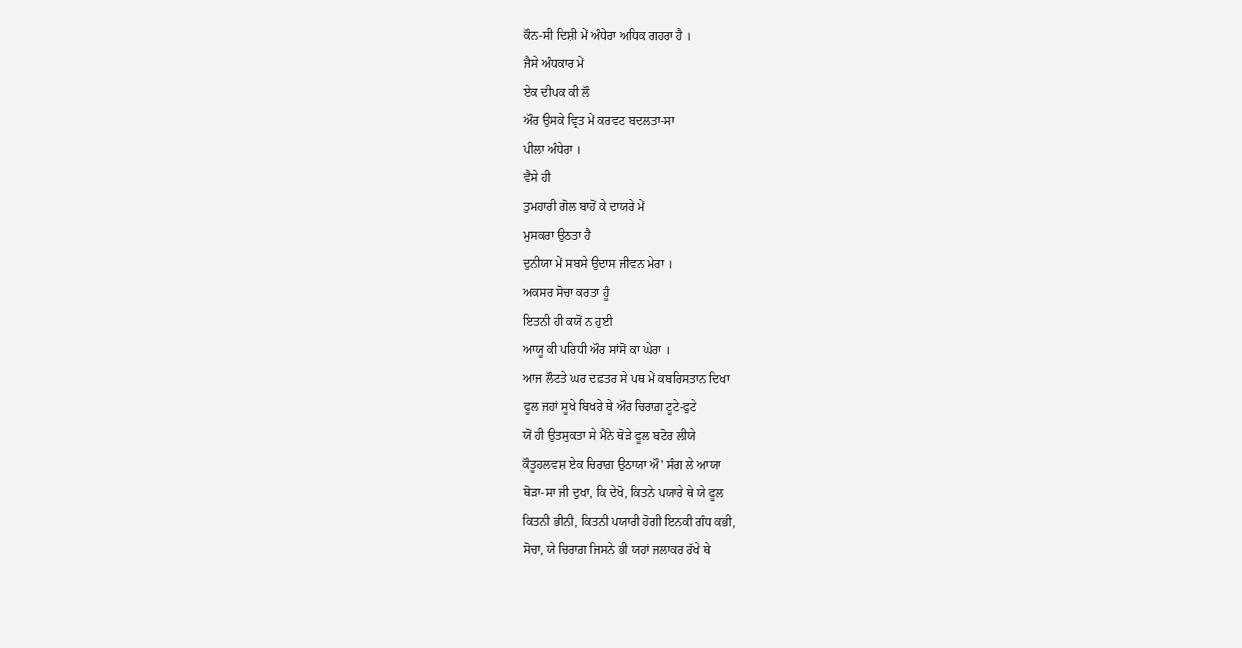ਕੌਨ-ਸੀ ਦਿਸ਼ੀ ਮੇਂ ਅੰਧੇਰਾ ਅਧਿਕ ਗਹਰਾ ਹੈ ।
ਜੈਸੇ ਅੰਧਕਾਰ ਮੇਂ
ਏਕ ਦੀਪਕ ਕੀ ਲੌ
ਔਰ ਉਸਕੇ ਵ੍ਰਿਤ ਮੇਂ ਕਰਵਟ ਬਦਲਤਾ-ਸਾ
ਪੀਲਾ ਅੰਧੇਰਾ ।
ਵੈਸੇ ਹੀ
ਤੁਮਹਾਰੀ ਗੋਲ ਬਾਹੋਂ ਕੇ ਦਾਯਰੇ ਮੇਂ
ਮੁਸਕਰਾ ਉਠਤਾ ਹੈ
ਦੁਨੀਯਾ ਮੇਂ ਸਬਸੇ ਉਦਾਸ ਜੀਵਨ ਮੇਰਾ ।
ਅਕਸਰ ਸੋਚਾ ਕਰਤਾ ਹੂੰ
ਇਤਨੀ ਹੀ ਕਯੋਂ ਨ ਹੁਈ
ਆਯੂ ਕੀ ਪਰਿਧੀ ਔਰ ਸਾਂਸੋਂ ਕਾ ਘੇਰਾ ।
ਆਜ ਲੌਟਤੇ ਘਰ ਦਫ਼ਤਰ ਸੇ ਪਥ ਮੇਂ ਕਬਰਿਸਤਾਨ ਦਿਖਾ
ਫੂਲ ਜਹਾਂ ਸੂਖੇ ਬਿਖਰੇ ਥੇ ਔਰ ਚਿਰਾਗ਼ ਟੂਟੇ-ਫੁਟੇ
ਯੋਂ ਹੀ ਉਤਸੁਕਤਾ ਸੇ ਮੈਂਨੇ ਥੋੜੇ ਫੂਲ ਬਟੋਰ ਲੀਯੇ
ਕੌਤੂਹਲਵਸ਼ ਏਕ ਚਿਰਾਗ਼ ਉਠਾਯਾ ਔ' ਸੰਗ ਲੇ ਆਯਾ
ਥੋੜਾ-ਸਾ ਜੀ ਦੁਖਾ, ਕਿ ਦੇਖੋ, ਕਿਤਨੇ ਪਯਾਰੇ ਥੇ ਯੇ ਫੂਲ
ਕਿਤਨੀ ਭੀਨੀ, ਕਿਤਨੀ ਪਯਾਰੀ ਹੋਗੀ ਇਨਕੀ ਗੰਧ ਕਭੀ,
ਸੋਚਾ, ਯੇ ਚਿਰਾਗ਼ ਜਿਸਨੇ ਭੀ ਯਹਾਂ ਜਲਾਕਰ ਰੱਖੇ ਥੇ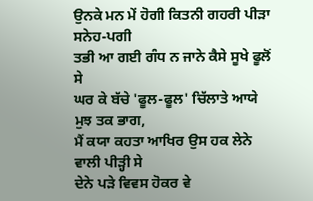ਉਨਕੇ ਮਨ ਮੇਂ ਹੋਗੀ ਕਿਤਨੀ ਗਹਰੀ ਪੀੜਾ ਸਨੇਹ-ਪਗੀ
ਤਭੀ ਆ ਗਈ ਗੰਧ ਨ ਜਾਨੇ ਕੈਸੇ ਸੂਖੇ ਫੂਲੋਂ ਸੇ
ਘਰ ਕੇ ਬੱਚੇ 'ਫੂਲ-ਫੂਲ' ਚਿੱਲਾਤੇ ਆਯੇ ਮੁਝ ਤਕ ਭਾਗ,
ਮੈਂ ਕਯਾ ਕਹਤਾ ਆਖਿਰ ਉਸ ਹਕ ਲੇਨੇ ਵਾਲੀ ਪੀੜ੍ਹੀ ਸੇ
ਦੇਨੇ ਪੜੇ ਵਿਵਸ ਹੋਕਰ ਵੇ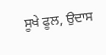ਸੂਖੇ ਫੂਲ, ਉਦਾਸ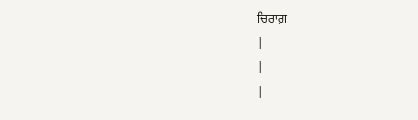ਚਿਰਾਗ਼
|
|
|